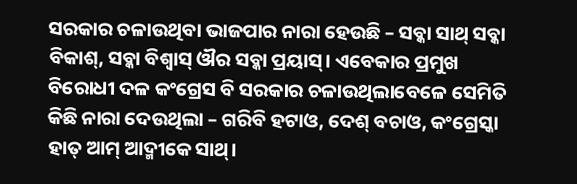ସରକାର ଚଳାଉଥିବା ଭାଜପାର ନାରା ହେଉଛି – ସବ୍କା ସାଥ୍ ସବ୍କା ବିକାଶ୍, ସବ୍କା ବିଶ୍ୱାସ୍ ଔର ସବ୍କା ପ୍ରୟାସ୍। ଏବେକାର ପ୍ରମୁଖ ବିରୋଧୀ ଦଳ କଂଗ୍ରେସ ବି ସରକାର ଚଳାଉଥିଲାବେଳେ ସେମିତି କିଛି ନାରା ଦେଉଥିଲା – ଗରିବି ହଟାଓ, ଦେଶ୍ ବଚାଓ, କଂଗ୍ରେସ୍କା ହାତ୍ ଆମ୍ ଆଦ୍ମୀକେ ସାଥ୍।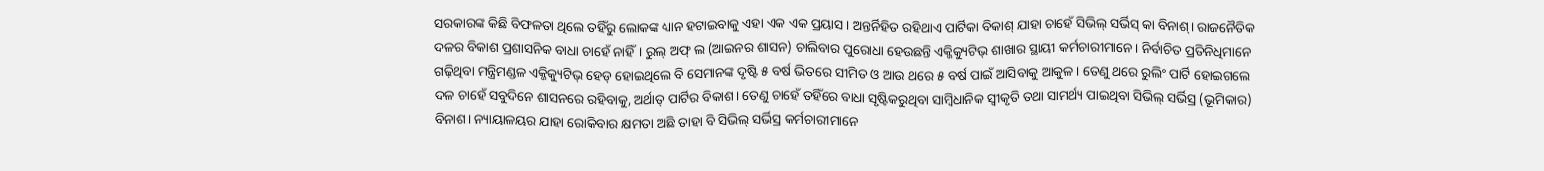ସରକାରଙ୍କ କିଛି ବିଫଳତା ଥିଲେ ତହିଁରୁ ଲୋକଙ୍କ ଧ୍ୟାନ ହଟାଇବାକୁ ଏହା ଏକ ଏକ ପ୍ରୟାସ। ଅନ୍ତର୍ନିହିତ ରହିଥାଏ ପାର୍ଟିକା ବିକାଶ୍ ଯାହା ଚାହେଁ ସିଭିଲ୍ ସର୍ଭିସ୍ କା ବିନାଶ୍। ରାଜନୈତିକ ଦଳର ବିକାଶ ପ୍ରଶାସନିକ ବାଧା ଚାହେଁ ନାହିଁ। ରୁଲ୍ ଅଫ୍ ଲ (ଆଇନର ଶାସନ) ଚାଲିବାର ପୁରୋଧା ହେଉଛନ୍ତି ଏକ୍ଜିକ୍ୟୁଟିଭ୍ ଶାଖାର ସ୍ଥାୟୀ କର୍ମଚାରୀମାନେ। ନିର୍ବାଚିତ ପ୍ରତିନିଧିମାନେ ଗଢ଼ିଥିବା ମନ୍ତ୍ରିମଣ୍ଡଳ ଏକ୍ଜିକ୍ୟୁଟିଭ୍ ହେଡ୍ ହୋଇଥିଲେ ବି ସେମାନଙ୍କ ଦୃଷ୍ଟି ୫ ବର୍ଷ ଭିତରେ ସୀମିତ ଓ ଆଉ ଥରେ ୫ ବର୍ଷ ପାଇଁ ଆସିବାକୁ ଆକୁଳ। ତେଣୁ ଥରେ ରୁଲିଂ ପାର୍ଟି ହୋଇଗଲେ ଦଳ ଚାହେଁ ସବୁଦିନେ ଶାସନରେ ରହିବାକୁ, ଅର୍ଥାତ୍ ପାର୍ଟିର ବିକାଶ। ତେଣୁ ଚାହେଁ ତହିଁରେ ବାଧା ସୃଷ୍ଟିକରୁଥିବା ସାମ୍ବିଧାନିକ ସ୍ବୀକୃତି ତଥା ସାମର୍ଥ୍ୟ ପାଇଥିବା ସିଭିଲ୍ ସର୍ଭିସ୍ର (ଭୂମିକାର) ବିନାଶ। ନ୍ୟାୟାଳୟର ଯାହା ରୋକିବାର କ୍ଷମତା ଅଛି ତାହା ବି ସିଭିଲ୍ ସର୍ଭିସ୍ର କର୍ମଚାରୀମାନେ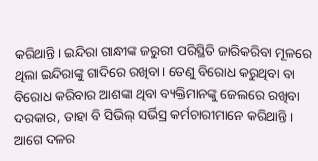କରିଥାନ୍ତି। ଇନ୍ଦିରା ଗାନ୍ଧୀଙ୍କ ଜରୁରୀ ପରିସ୍ଥିତି ଜାରିକରିବା ମୂଳରେ ଥିଲା ଇନ୍ଦିରାଙ୍କୁ ଗାଦିରେ ରଖିବା। ତେଣୁ ବିରୋଧ କରୁଥିବା ବା ବିରୋଧ କରିବାର ଆଶଙ୍କା ଥିବା ବ୍ୟକ୍ତିମାନଙ୍କୁ ଜେଲରେ ରଖିବା ଦରକାର, ତାହା ବି ସିଭିଲ୍ ସର୍ଭିସ୍ର କର୍ମଚାରୀମାନେ କରିଥାନ୍ତି। ଆଗେ ଦଳର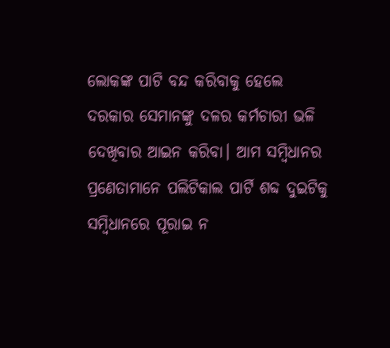ଲୋକଙ୍କ ପାଟି ବନ୍ଦ କରିବାକୁ ହେଲେ ଦରକାର ସେମାନଙ୍କୁ ଦଳର କର୍ମଚାରୀ ଭଳି ଦେଖିବାର ଆଇନ କରିବା। ଆମ ସମ୍ବିଧାନର ପ୍ରଣେତାମାନେ ପଲିଟିକାଲ ପାର୍ଟି ଶବ୍ଦ ଦୁଇଟିକୁ ସମ୍ବିଧାନରେ ପୂରାଇ ନ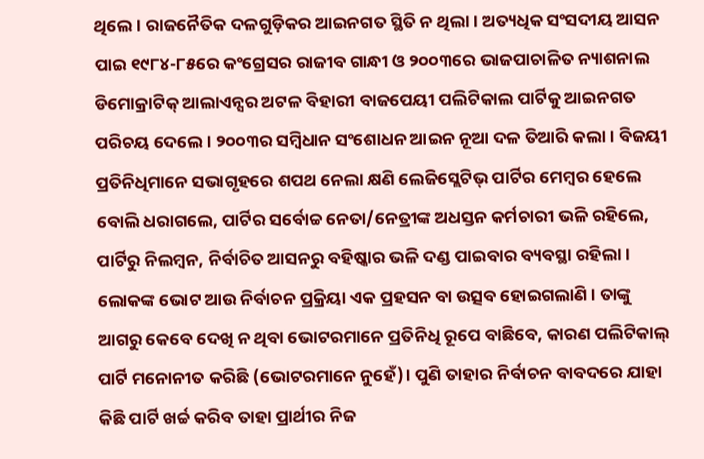ଥିଲେ। ରାଜନୈତିକ ଦଳଗୁଡ଼ିକର ଆଇନଗତ ସ୍ଥିତି ନ ଥିଲା। ଅତ୍ୟଧିକ ସଂସଦୀୟ ଆସନ ପାଇ ୧୯୮୪-୮୫ରେ କଂଗ୍ରେସର ରାଜୀବ ଗାନ୍ଧୀ ଓ ୨୦୦୩ରେ ଭାଜପାଚାଳିତ ନ୍ୟାଶନାଲ ଡିମୋକ୍ରାଟିକ୍ ଆଲାଏନ୍ସର ଅଟଳ ବିହାରୀ ବାଜପେୟୀ ପଲିଟିକାଲ ପାର୍ଟିକୁ ଆଇନଗତ ପରିଚୟ ଦେଲେ। ୨୦୦୩ର ସମ୍ବିଧାନ ସଂଶୋଧନ ଆଇନ ନୂଆ ଦଳ ତିଆରି କଲା। ବିଜୟୀ ପ୍ରତିନିଧିମାନେ ସଭାଗୃହରେ ଶପଥ ନେଲା କ୍ଷଣି ଲେଜିସ୍ଲେଟିଭ୍ ପାର୍ଟିର ମେମ୍ବର ହେଲେ ବୋଲି ଧରାଗଲେ, ପାର୍ଟିର ସର୍ବୋଚ୍ଚ ନେତା/ନେତ୍ରୀଙ୍କ ଅଧସ୍ତନ କର୍ମଚାରୀ ଭଳି ରହିଲେ, ପାର୍ଟିରୁ ନିଲମ୍ବନ, ନିର୍ବାଚିତ ଆସନରୁ ବହିଷ୍କାର ଭଳି ଦଣ୍ଡ ପାଇବାର ବ୍ୟବସ୍ଥା ରହିଲା। ଲୋକଙ୍କ ଭୋଟ ଆଉ ନିର୍ବାଚନ ପ୍ରକ୍ରିୟା ଏକ ପ୍ରହସନ ବା ଉତ୍ସବ ହୋଇଗଲାଣି। ତାଙ୍କୁ ଆଗରୁ କେବେ ଦେଖି ନ ଥିବା ଭୋଟରମାନେ ପ୍ରତିନିଧି ରୂପେ ବାଛିବେ, କାରଣ ପଲିଟିକାଲ୍ ପାର୍ଟି ମନୋନୀତ କରିଛି (ଭୋଟରମାନେ ନୁହେଁ)। ପୁଣି ତାହାର ନିର୍ବାଚନ ବାବଦରେ ଯାହା କିଛି ପାର୍ଟି ଖର୍ଚ୍ଚ କରିବ ତାହା ପ୍ରାର୍ଥୀର ନିଜ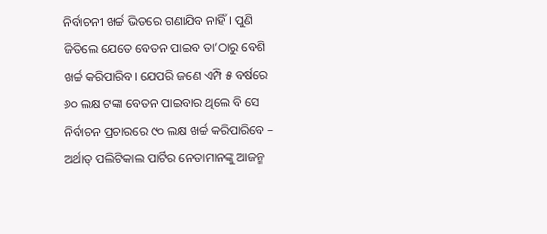ନିର୍ବାଚନୀ ଖର୍ଚ୍ଚ ଭିତରେ ଗଣାଯିବ ନାହିଁ। ପୁଣି ଜିତିଲେ ଯେତେ ବେତନ ପାଇବ ତା’ଠାରୁ ବେଶି ଖର୍ଚ୍ଚ କରିପାରିବ। ଯେପରି ଜଣେ ଏମ୍ପି ୫ ବର୍ଷରେ ୬୦ ଲକ୍ଷ ଟଙ୍କା ବେତନ ପାଇବାର ଥିଲେ ବି ସେ ନିର୍ବାଚନ ପ୍ରଚାରରେ ୯୦ ଲକ୍ଷ ଖର୍ଚ୍ଚ କରିପାରିବେ – ଅର୍ଥାତ୍ ପଲିଟିକାଲ ପାର୍ଟିର ନେତାମାନଙ୍କୁ ଆଜନ୍ମ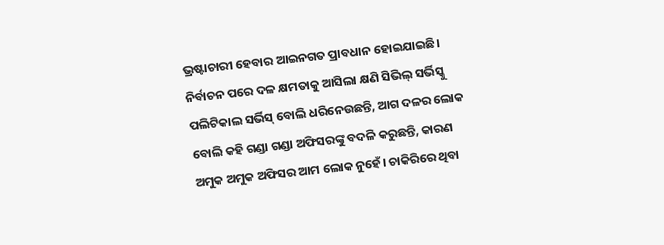ଭ୍ରଷ୍ଟାଚାରୀ ହେବାର ଆଇନଗତ ପ୍ରାବଧାନ ହୋଇଯାଇଛି।
ନିର୍ବାଚନ ପରେ ଦଳ କ୍ଷମତାକୁ ଆସିଲା କ୍ଷଣି ସିଭିଲ୍ ସର୍ଭିସ୍କୁ ପଲିଟିକାଲ ସର୍ଭିସ୍ ବୋଲି ଧରିନେଉଛନ୍ତି, ଆଗ ଦଳର ଲୋକ ବୋଲି କହି ଗଣ୍ଡା ଗଣ୍ଡା ଅଫିସରଙ୍କୁ ବଦଳି କରୁଛନ୍ତି, କାରଣ ଅମୁକ ଅମୁକ ଅଫିସର ଆମ ଲୋକ ନୁହେଁ। ଚାକିରିରେ ଥିବା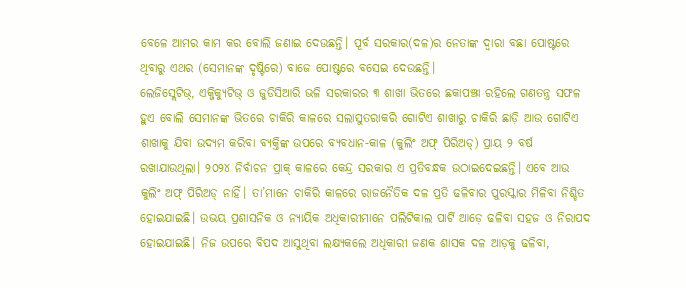ବେଳେ ଆମର କାମ କର ବୋଲି ଜଣାଇ ଦେଉଛନ୍ତି। ପୂର୍ବ ସରକାର(ଦଳ)ର ନେତାଙ୍କ ଦ୍ୱାରା ବଛା ପୋଷ୍ଟରେ ଥିବାରୁ ଏଥର (ସେମାନଙ୍କ ଦୃଷ୍ଟିରେ) ବାଜେ ପୋଷ୍ଟରେ ବସେଇ ଦେଉଛନ୍ତି।
ଲେଜିସ୍ଲେଟିଭ୍, ଏକ୍ଜିକ୍ୟୁଟିଭ୍ ଓ ଜୁଡିସିଆରି ଭଳି ସରକାରର ୩ ଶାଖା ଭିତରେ ଛକାପଞ୍ଝା ରହିଲେ ଗଣତନ୍ତ୍ର ସଫଳ ହୁଏ ବୋଲି ସେମାନଙ୍କ ଭିତରେ ଚାକିରି କାଳରେ ସଲାସୁତରାକରି ଗୋଟିଏ ଶାଖାରୁ ଚାକିରି ଛାଡ଼ି ଆଉ ଗୋଟିଏ ଶାଖାକୁ ଯିବା ଉଦ୍ୟମ କରିବା ବ୍ୟକ୍ତିଙ୍କ ଉପରେ ବ୍ୟବଧାନ-କାଳ (କୁଲିଂ ଅଫ୍ ପିରିଅଡ୍) ପ୍ରାୟ ୨ ବର୍ଷ ରଖାଯାଉଥିଲା। ୨୦୨୪ ନିର୍ବାଚନ ପ୍ରାକ୍ କାଳରେ କେନ୍ଦ୍ର ସରକାର ଏ ପ୍ରତିବନ୍ଧକ ଉଠାଇଦେଇଛନ୍ତି। ଏବେ ଆଉ କୁଲିଂ ଅଫ୍ ପିରିଅଡ୍ ନାହିଁ। ତା’ମାନେ ଚାକିରି କାଳରେ ରାଜନୈତିକ ଦଳ ପ୍ରତି ଢଳିବାର ପୁରସ୍କାର ମିଳିବା ନିଶ୍ଚିତ ହୋଇଯାଇଛି। ଉଭୟ ପ୍ରଶାସନିକ ଓ ନ୍ୟାୟିକ ଅଧିକାରୀମାନେ ପଲିଟିକାଲ ପାର୍ଟି ଆଡ଼େ ଢଳିବା ସହଜ ଓ ନିରାପଦ ହୋଇଯାଇଛି। ନିଜ ଉପରେ ବିପଦ ଆସୁଥିବା ଲକ୍ଷ୍ୟକଲେ ଅଧିକାରୀ ଜଣକ ଶାସକ ଦଳ ଆଡ଼କୁ ଢଳିବା,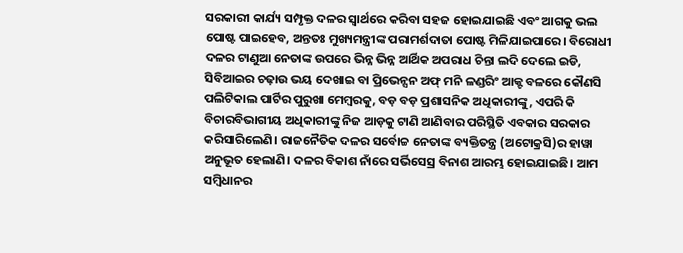ସରକାରୀ କାର୍ଯ୍ୟ ସମ୍ପୃକ୍ତ ଦଳର ସ୍ବାର୍ଥରେ କରିବା ସହଜ ହୋଇଯାଇଛି ଏବଂ ଆଗକୁ ଭଲ ପୋଷ୍ଟ ପାଇହେବ, ଅନ୍ତତଃ ମୁଖ୍ୟମନ୍ତ୍ରୀଙ୍କ ପରାମର୍ଶଦାତା ପୋଷ୍ଟ ମିଳିଯାଇପାରେ। ବିରୋଧୀ ଦଳର ଟାଣୁଆ ନେତାଙ୍କ ଉପରେ ଭିନ୍ନ ଭିନ୍ନ ଆର୍ଥିକ ଅପରାଧ ଚିନ୍ତା ଲଦି ଦେଲେ ଇଡି, ସିବିଆଇର ଚଢ଼ାଉ ଭୟ ଦେଖାଇ ବା ପ୍ରିଭେନ୍ସନ ଅଫ୍ ମନି ଳଣ୍ଡରିଂ ଆକ୍ଟ ବଳରେ କୌଣସି ପଲିଟିକାଲ ପାର୍ଟିର ପୁରୁଖା ମେମ୍ବରକୁ, ବଡ଼ ବଡ଼ ପ୍ରଶାସନିକ ଅଧିକାରୀଙ୍କୁ, ଏପରି କି ବିଚାରବିଭାଗୀୟ ଅଧିକାରୀଙ୍କୁ ନିଜ ଆଡ଼କୁ ଟାଣି ଆଣିବାର ପରିସ୍ଥିତି ଏବକାର ସରକାର କରିସାରିଲେଣି। ରାଜନୈତିକ ଦଳର ସର୍ବୋଚ୍ଚ ନେତାଙ୍କ ବ୍ୟକ୍ତିତନ୍ତ୍ର (ଅଟୋକ୍ରସି)ର ହାୱା ଅନୁଭୂତ ହେଲାଣି। ଦଳର ବିକାଶ ନାଁରେ ସର୍ଭିସେସ୍ର ବିନାଶ ଆରମ୍ଭ ହୋଇଯାଇଛି। ଆମ ସମ୍ବିଧାନର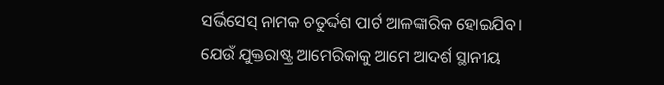ସର୍ଭିସେସ୍ ନାମକ ଚତୁର୍ଦ୍ଦଶ ପାର୍ଟ ଆଳଙ୍କାରିକ ହୋଇଯିବ।
ଯେଉଁ ଯୁକ୍ତରାଷ୍ଟ୍ର ଆମେରିକାକୁ ଆମେ ଆଦର୍ଶ ସ୍ଥାନୀୟ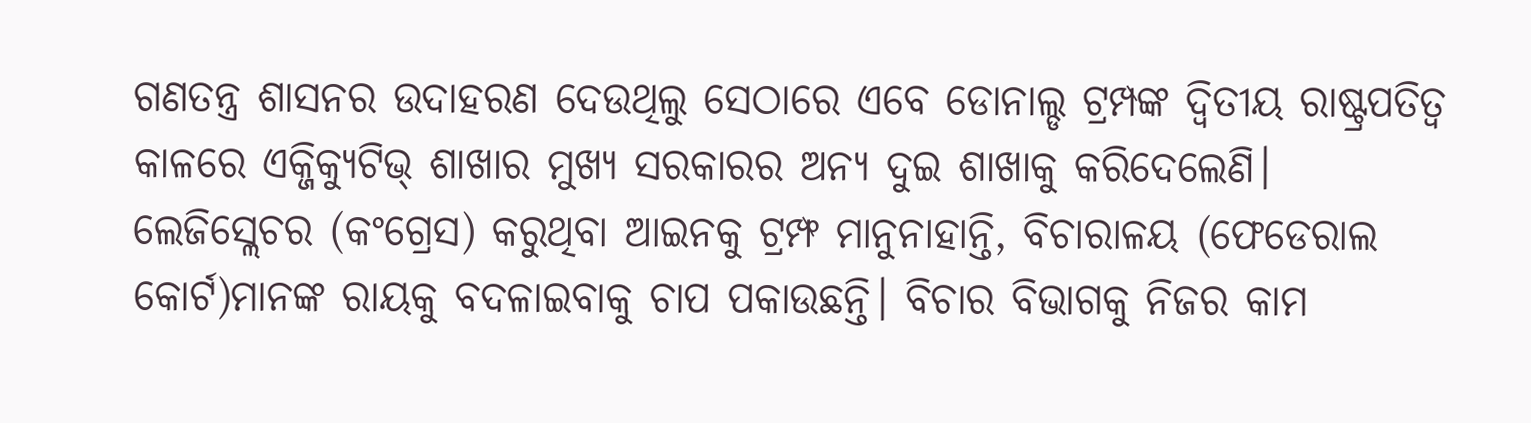ଗଣତନ୍ତ୍ର ଶାସନର ଉଦାହରଣ ଦେଉଥିଲୁ ସେଠାରେ ଏବେ ଡୋନାଲ୍ଡ ଟ୍ରମ୍ପଙ୍କ ଦ୍ୱିତୀୟ ରାଷ୍ଟ୍ରପତିତ୍ୱ କାଳରେ ଏକ୍ଜିକ୍ୟୁଟିଭ୍ ଶାଖାର ମୁଖ୍ୟ ସରକାରର ଅନ୍ୟ ଦୁଇ ଶାଖାକୁ କରିଦେଲେଣି। ଲେଜିସ୍ଲେଚର (କଂଗ୍ରେସ) କରୁଥିବା ଆଇନକୁ ଟ୍ରମ୍ଫ ମାନୁନାହାନ୍ତି, ବିଚାରାଳୟ (ଫେଡେରାଲ କୋର୍ଟ)ମାନଙ୍କ ରାୟକୁ ବଦଳାଇବାକୁ ଚାପ ପକାଉଛନ୍ତି। ବିଚାର ବିଭାଗକୁ ନିଜର କାମ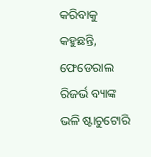କରିବାକୁ କହୁଛନ୍ତି, ଫେଡେରାଲ ରିଜର୍ଭ ବ୍ୟାଙ୍କ ଭଳି ଷ୍ଟାଚୁଟୋରି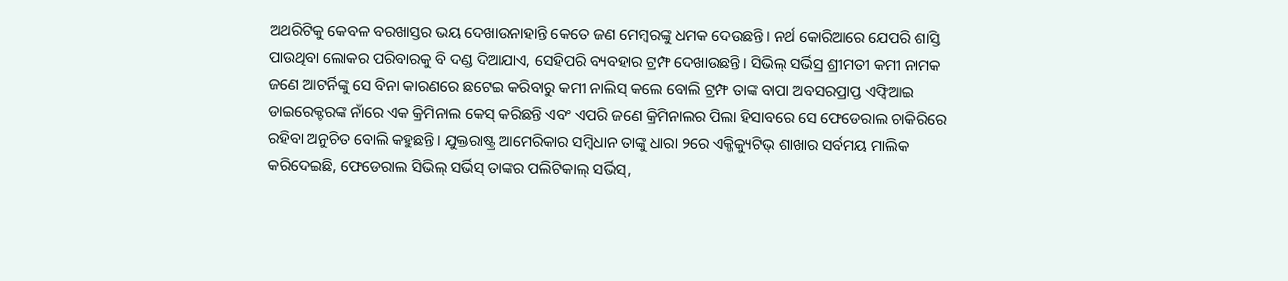ଅଥରିଟିକୁ କେବଳ ବରଖାସ୍ତର ଭୟ ଦେଖାଉନାହାନ୍ତି କେତେ ଜଣ ମେମ୍ବରଙ୍କୁ ଧମକ ଦେଉଛନ୍ତି। ନର୍ଥ କୋରିଆରେ ଯେପରି ଶାସ୍ତି ପାଉଥିବା ଲୋକର ପରିବାରକୁ ବି ଦଣ୍ଡ ଦିଆଯାଏ, ସେହିପରି ବ୍ୟବହାର ଟ୍ରମ୍ଫ ଦେଖାଉଛନ୍ତି। ସିଭିଲ୍ ସର୍ଭିସ୍ର ଶ୍ରୀମତୀ କମୀ ନାମକ ଜଣେ ଆଟର୍ନିଙ୍କୁ ସେ ବିନା କାରଣରେ ଛଟେଇ କରିବାରୁ କମୀ ନାଲିସ୍ କଲେ ବୋଲି ଟ୍ରମ୍ଫ ତାଙ୍କ ବାପା ଅବସରପ୍ରାପ୍ତ ଏଫ୍ବିଆଇ ଡାଇରେକ୍ଟରଙ୍କ ନାଁରେ ଏକ କ୍ରିମିନାଲ କେସ୍ କରିଛନ୍ତି ଏବଂ ଏପରି ଜଣେ କ୍ରିମିନାଲର ପିଲା ହିସାବରେ ସେ ଫେଡେରାଲ ଚାକିରିରେ ରହିବା ଅନୁଚିତ ବୋଲି କହୁଛନ୍ତି। ଯୁକ୍ତରାଷ୍ଟ୍ର ଆମେରିକାର ସମ୍ବିଧାନ ତାଙ୍କୁ ଧାରା ୨ରେ ଏକ୍ଜିକ୍ୟୁଟିଭ୍ ଶାଖାର ସର୍ବମୟ ମାଲିକ କରିଦେଇଛି, ଫେଡେରାଲ ସିଭିଲ୍ ସର୍ଭିସ୍ ତାଙ୍କର ପଲିଟିକାଲ୍ ସର୍ଭିସ୍,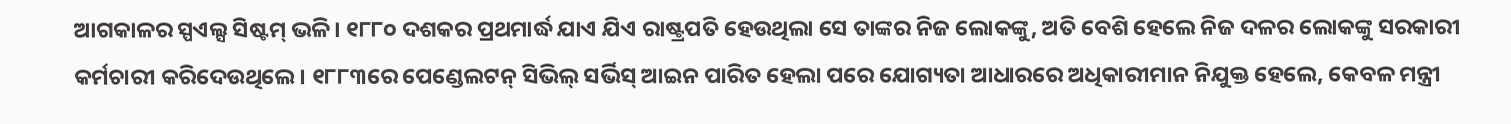ଆଗକାଳର ସ୍ପଏଲ୍ସ ସିଷ୍ଟମ୍ ଭଳି। ୧୮୮୦ ଦଶକର ପ୍ରଥମାର୍ଦ୍ଧ ଯାଏ ଯିଏ ରାଷ୍ଟ୍ରପତି ହେଉଥିଲା ସେ ତାଙ୍କର ନିଜ ଲୋକଙ୍କୁ, ଅତି ବେଶି ହେଲେ ନିଜ ଦଳର ଲୋକଙ୍କୁ ସରକାରୀ କର୍ମଚାରୀ କରିଦେଉଥିଲେ। ୧୮୮୩ରେ ପେଣ୍ଡେଲଟନ୍ ସିଭିଲ୍ ସର୍ଭିସ୍ ଆଇନ ପାରିତ ହେଲା ପରେ ଯୋଗ୍ୟତା ଆଧାରରେ ଅଧିକାରୀମାନ ନିଯୁକ୍ତ ହେଲେ, କେବଳ ମନ୍ତ୍ରୀ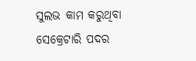ସୁଲଭ କାମ କରୁଥିବା ସେକ୍ରେଟାରି ପଦର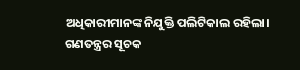ଅଧିକାରୀମାନଙ୍କ ନିଯୁକ୍ତି ପଲିଟିକାଲ ରହିଲା। ଗଣତନ୍ତ୍ରର ସୂଚକ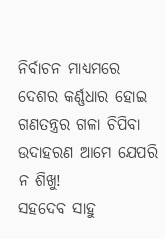ନିର୍ବାଚନ ମାଧ୍ୟମରେ ଦେଶର କର୍ଣ୍ଣଧାର ହୋଇ ଗଣତନ୍ତ୍ରର ଗଳା ଚିପିବା ଉଦାହରଣ ଆମେ ଯେପରି ନ ଶିଖୁ!
ସହଦେବ ସାହୁ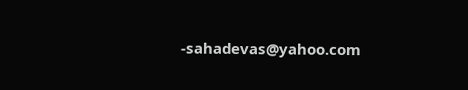-sahadevas@yahoo.com